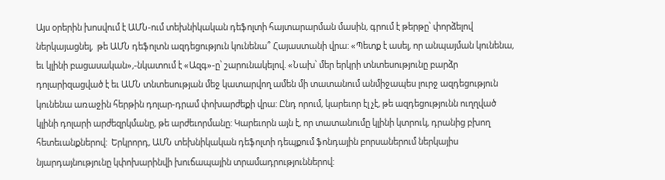Այս օրերին խոսվում է ԱՄՆ-ում տեխնիկական դեֆոլտի հայտարարման մասին, գրում է թերթը՝ փորձելով ներկայացնել,  թե ԱՄՆ դեֆոլտն ազդեցություն կունենա՞ Հայաստանի վրա: «Պետք է ասել, որ անպայման կունենա, եւ կլինի բացասական»,-նկատում է «Ազգ»-ը՝ շարունակելով. «Նախ՝ մեր երկրի տնտեսությունը բարձր դոլարիզացված է եւ ԱՄՆ տնտեսության մեջ կատարվող ամեն մի տատանում անմիջապես լուրջ ազդեցություն կունենա առաջին հերթին դոլար-դրամ փոխարժեքի վրա: Ընդ որում, կարեւոր էլ չէ, թե ազդեցությունն ուղղված կլինի դոլարի արժեզրկմանը, թե արժեւորմանը: Կարեւորն այն է, որ տատանումը կլինի կտրուկ, դրանից բխող հետեւանքներով:  Երկրորդ, ԱՄՆ տեխնիկական դեֆոլտի դեպքում ֆոնդային բորսաներում ներկայիս նյարդայնությունը կփոխարինվի խուճապային տրամադրություններով: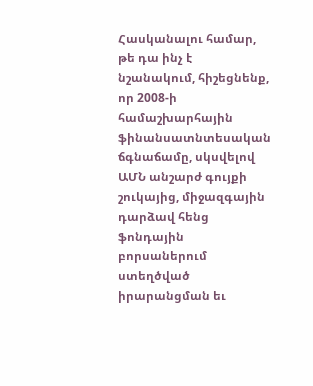Հասկանալու համար, թե դա ինչ է նշանակում, հիշեցնենք, որ 2008-ի համաշխարհային ֆինանսատնտեսական ճգնաճամը, սկսվելով ԱՄՆ անշարժ գույքի շուկայից, միջազգային դարձավ հենց ֆոնդային բորսաներում ստեղծված իրարանցման եւ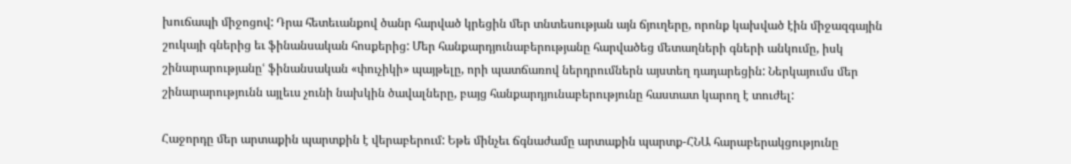խուճապի միջոցով: Դրա հետեւանքով ծանր հարված կրեցին մեր տնտեսության այն ճյուղերը, որոնք կախված էին միջազգային շուկայի գներից եւ ֆինանսական հոսքերից: Մեր հանքարդյունաբերությանը հարվածեց մետաղների գների անկումը, իսկ շինարարությանըՙ ֆինանսական «փուչիկի» պայթելը, որի պատճառով ներդրումներն այստեղ դադարեցին: Ներկայումս մեր շինարարությունն այլեւս չունի նախկին ծավալները, բայց հանքարդյունաբերությունը հաստատ կարող է տուժել:

Հաջորդը մեր արտաքին պարտքին է վերաբերում: Եթե մինչեւ ճգնաժամը արտաքին պարտք-ՀՆԱ հարաբերակցությունը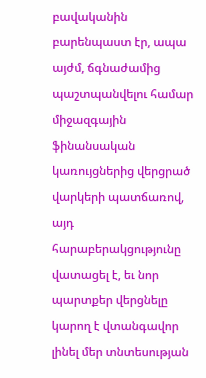բավականին բարենպաստ էր, ապա այժմ, ճգնաժամից պաշտպանվելու համար միջազգային ֆինանսական կառույցներից վերցրած վարկերի պատճառով, այդ հարաբերակցությունը վատացել է, եւ նոր պարտքեր վերցնելը կարող է վտանգավոր լինել մեր տնտեսության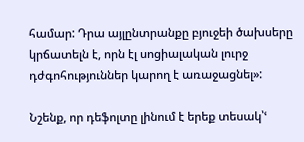համար: Դրա այլընտրանքը բյուջեի ծախսերը կրճատելն է, որն էլ սոցիալական լուրջ դժգոհություններ կարող է առաջացնել»:

Նշենք, որ դեֆոլտը լինում է երեք տեսակ՝ՙ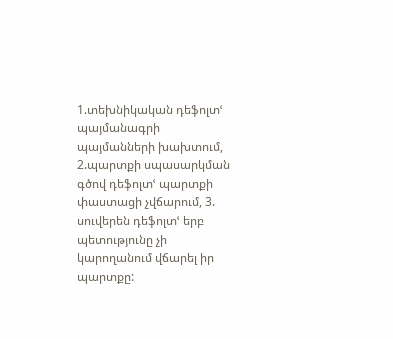1.տեխնիկական դեֆոլտՙ պայմանագրի պայմանների խախտում, 2.պարտքի սպասարկման գծով դեֆոլտՙ պարտքի փաստացի չվճարում, 3. սուվերեն դեֆոլտՙ երբ պետությունը չի կարողանում վճարել իր պարտքը: